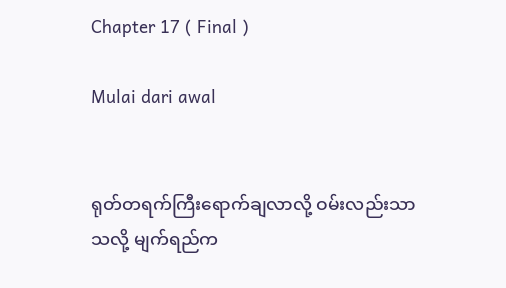Chapter 17 ( Final )

Mulai dari awal


ရုတ်တရက်ကြီးရောက်ချလာလို့ ဝမ်းလည်းသာသလို့ မျက်ရည်က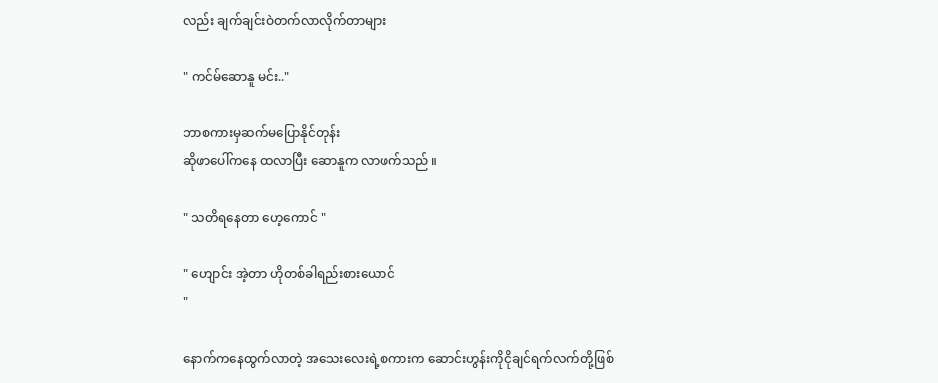လည်း ချက်ချင်းဝဲတက်လာလိုက်တာများ

" ကင်မ်ဆောနူ မင်း.."

ဘာစကားမှဆက်မပြောနိုင်တုန်း
ဆိုဖာပေါ်ကနေ ထလာပြီး ဆောနူက လာဖက်သည် ။

" သတိရနေတာ ဟေ့ကောင် "

" ဟျောင်း အဲ့တာ ဟိုတစ်ခါရည်းစားယောင်‌‌
"

နောက်ကနေထွက်လာတဲ့ အသေးလေးရဲ့စကားက ဆောင်းဟွန်းကိုငိုချင်ရက်လက်တို့ဖြစ်‌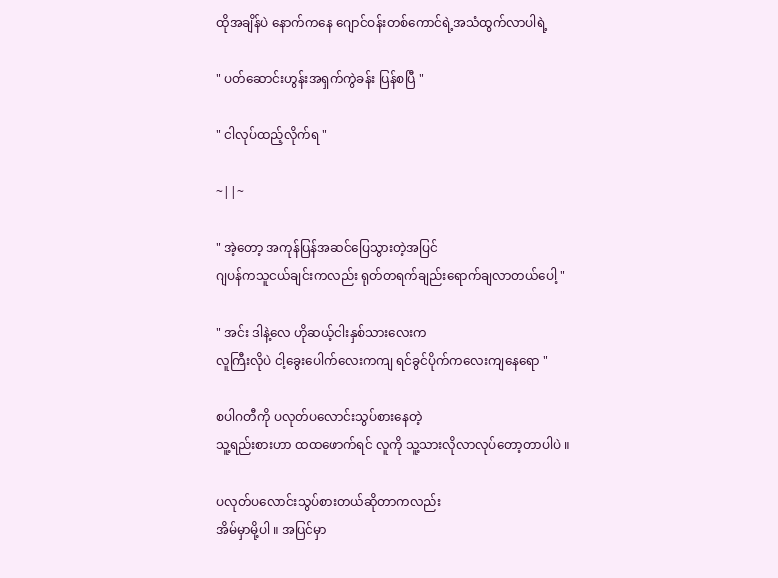ထိုအချိန်ပဲ နောက်ကနေ ဂျောင်ဝန်းတစ်ကောင်ရဲ့အသံထွက်လာပါရဲ့

" ပတ်ဆောင်းဟွန်းအရှက်ကွဲခန်း ပြန်စပြီ "

" ငါလုပ်ထည့်လိုက်ရ "

~||~

" အဲ့တော့ အကုန်ပြန်အဆင်ပြေသွားတဲ့အပြင်
ဂျပန်ကသူငယ်ချင်းကလည်း ရုတ်တရက်ချည်းရောက်ချလာတယ်ပေါ့ "

" အင်း ဒါနဲ့လေ ဟိုဆယ့်ငါးနှစ်သားလေးက
လူကြီးလိုပဲ ငါ့ခွေးပေါက်လေးကကျ ရင်ခွင်ပိုက်ကလေးကျနေရော "

စပါဂတီကို ပလုတ်ပလောင်းသွပ်စားနေတဲ့
သူ့ရည်းစားဟာ ထထဖောက်ရင် လူကို သူ့သားလိုလာလုပ်တော့တာပါပဲ ။

ပလုတ်ပလောင်းသွပ်စားတယ်ဆိုတာကလည်း
အိမ်မှာမို့ပါ ။ အပြင်မှာ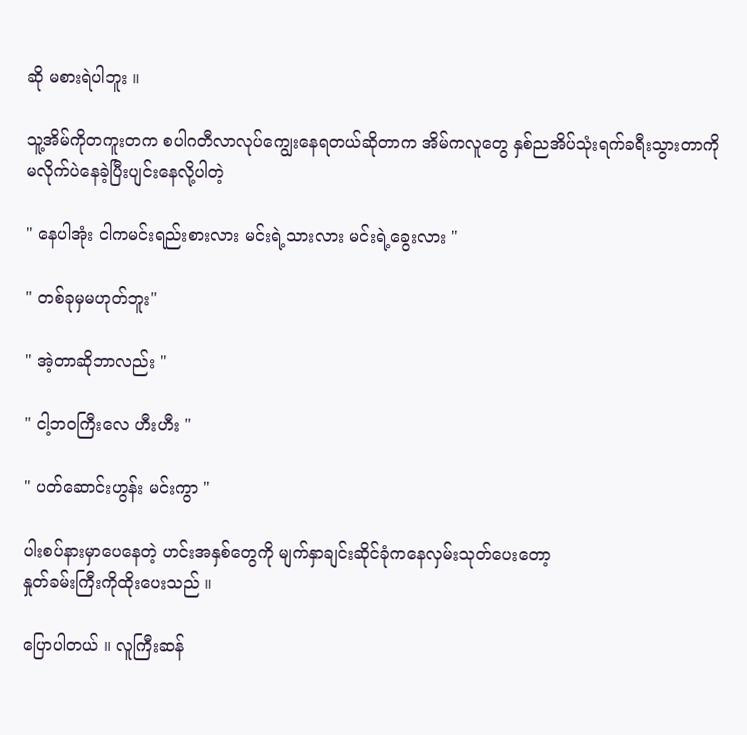ဆို မစားရဲပါဘူး ။

သူ့အိမ်ကိုတကူးတက စပါဂတီလာလုပ်ကျွေးနေရတယ်ဆိုတာက အိမ်ကလူတွေ နှစ်ညအိပ်သုံးရက်ခရီးသွားတာကို မလိုက်ပဲနေခဲ့ပြီးပျင်းနေလို့ပါတဲ့

" နေပါအုံး ငါကမင်းရည်းစားလား မင်းရဲ့သားလား မင်းရဲ့ခွေးလား "

" တစ်ခုမှမဟုတ်ဘူး"

" အဲ့တာဆိုဘာလည်း "

" ငါ့ဘဝကြီးလေ ဟီးဟီး "

" ပတ်ဆောင်းဟွန်း မင်းကွာ "

ပါးစပ်နားမှာပေနေတဲ့ ဟင်းအနှစ်တွေကို မျက်နှာချင်းဆိုင်ခုံကနေလှမ်းသုတ်ပေးတော့
နှုတ်ခမ်းကြီးကိုထိုးပေးသည် ။

ပြောပါတယ် ။ လူကြီးဆန်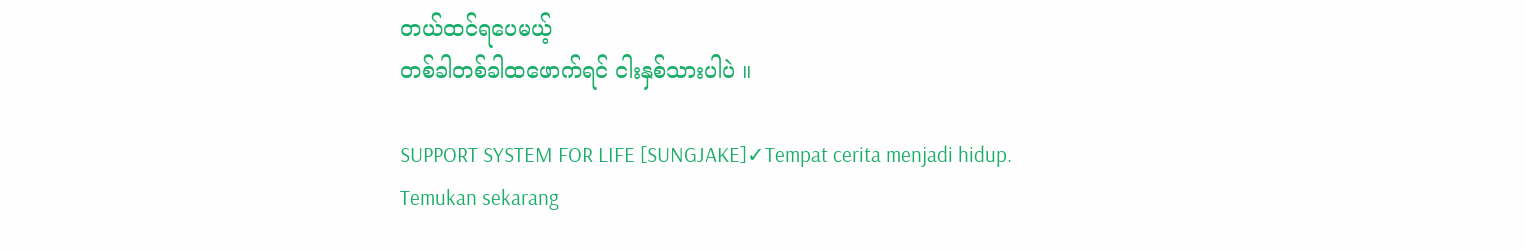တယ်ထင်ရပေမယ့်
တစ်ခါတစ်ခါထဖောက်ရင် ငါးနှစ်သားပါပဲ ။

SUPPORT SYSTEM FOR LIFE [SUNGJAKE]✓Tempat cerita menjadi hidup. Temukan sekarang